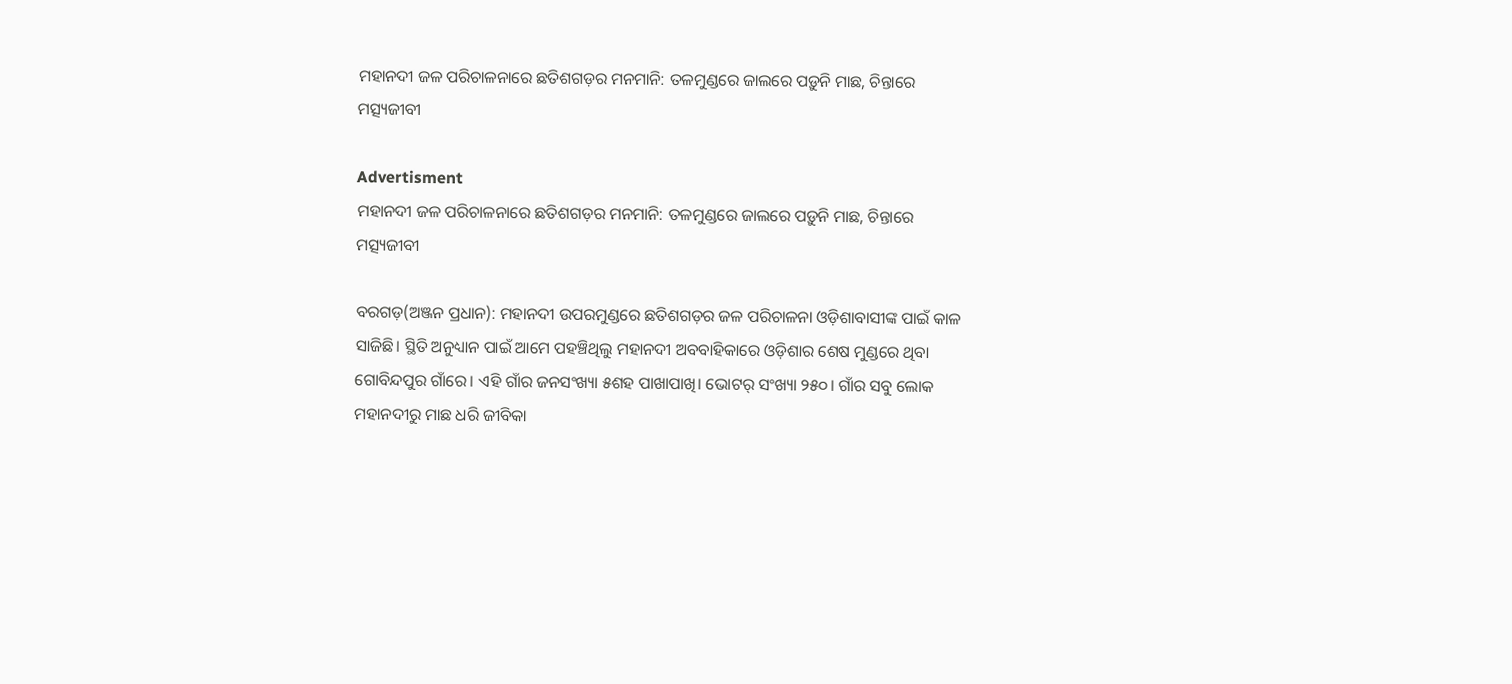ମହାନଦୀ ଜଳ ପରିଚାଳନାରେ ଛତିଶଗଡ଼ର ମନମାନି: ତଳମୁଣ୍ଡରେ ଜାଲରେ ପଡ଼ୁନି ମାଛ, ଚିନ୍ତାରେ ମତ୍ସ୍ୟଜୀବୀ

Advertisment
ମହାନଦୀ ଜଳ ପରିଚାଳନାରେ ଛତିଶଗଡ଼ର ମନମାନି: ତଳମୁଣ୍ଡରେ ଜାଲରେ ପଡ଼ୁନି ମାଛ, ଚିନ୍ତାରେ ମତ୍ସ୍ୟଜୀବୀ

ବରଗଡ଼(ଅଞ୍ଜନ ପ୍ରଧାନ): ମହାନଦୀ ଉପରମୁଣ୍ଡରେ ଛତିଶଗଡ଼ର ଜଳ ପରିଚାଳନା ଓଡ଼ିଶାବାସୀଙ୍କ ପାଇଁ କାଳ ସାଜିଛି। ସ୍ଥିତି ଅନୁଧ୍ୟାନ ପାଇଁ ଆମେ ପହଞ୍ଚିଥିଲୁ ମହାନଦୀ ଅବବାହିକା‌ରେ ଓଡ଼ିଶାର ଶେଷ ମୁଣ୍ଡରେ ଥିବା ଗୋବିନ୍ଦପୁର ଗାଁରେ। ଏହି ଗାଁର ଜନସଂଖ୍ୟା ୫ଶହ ପାଖାପାଖି। ଭୋଟର୍‌ ସଂଖ୍ୟା ୨୫୦। ଗାଁର ସବୁ ଲୋକ ମହାନଦୀରୁ ମାଛ ଧରି ଜୀବିକା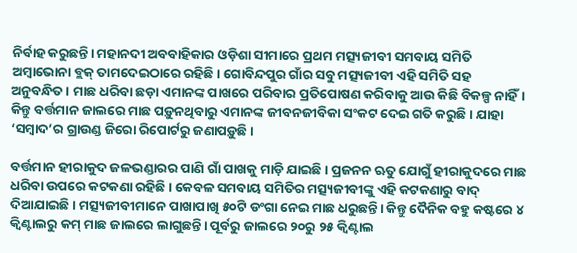ନିର୍ବାହ କରୁଛନ୍ତି। ମହାନଦୀ ଅବବାହିକାର ଓଡ଼ିଶା ସୀମାରେ ପ୍ରଥମ ମତ୍ସ୍ୟଜୀବୀ ସମବାୟ ସମିତି ଅମ୍ବାଭୋନା ବ୍ଲକ୍‌ ତାମଦେଇଠାରେ ରହିଛି। ଗୋବିନ୍ଦପୁର ଗାଁର ସବୁ ମତ୍ସ୍ୟଜୀବୀ ଏହି ସମିତି ସହ ଅନୁବନ୍ଧିତ। ମାଛ ଧରିବା ଛଡ଼ା ଏମାନଙ୍କ ପାଖ‌ରେ ପରିବାର ପ୍ରତିପୋଷଣ କରିବାକୁ ଆଉ କିଛି ବିକଳ୍ପ ନାହିଁ। କିନ୍ତୁ ବର୍ତ୍ତମାନ ଜାଲରେ ମାଛ ପଡ଼ୁନଥିବାରୁ ଏମାନଙ୍କ ଜୀବନଜୀବିକା ସଂକଟ ଦେଇ ଗତି କରୁଛି। ଯାହା ‘ସମ୍ବାଦ’ର ଗ୍ରାଉଣ୍ଡ ଜିରୋ ରିପୋର୍ଟରୁ ଜଣାପଡ଼ୁଛି।

ବର୍ତ୍ତମାନ ହୀରାକୁଦ ଜଳଭଣ୍ଡାରର ପାଣି ଗାଁ ପାଖକୁ ମାଡ଼ି ଯାଇଛି। ପ୍ରଜନନ ଋତୁ ଯୋଗୁଁ ହୀରାକୁଦରେ ମାଛ ଧରିବା ଉପରେ କଟକଣା ରହିଛି। କେବଳ ସମବାୟ ସମିତିର ମତ୍ସ୍ୟଜୀବୀଙ୍କୁ ଏହି କଟକଣାରୁ ବାଦ୍‌ ଦିଆଯାଇଛି। ମତ୍ସ୍ୟଜୀବୀମାନେ ପାଖାପାଖି ୫୦ଟି ଡଂଗା ନେଇ ମାଛ ଧରୁଛନ୍ତି। କିନ୍ତୁ ଦୈନିକ ବହୁ କଷ୍ଟରେ ୪ କ୍ବିଣ୍ଟାଲରୁ କମ୍‌ ମାଛ ଜାଲରେ ଲାଗୁଛନ୍ତି। ପୂର୍ବରୁ ଜାଲରେ ୨୦ରୁ ୨୫ କ୍ବିଣ୍ଟାଲ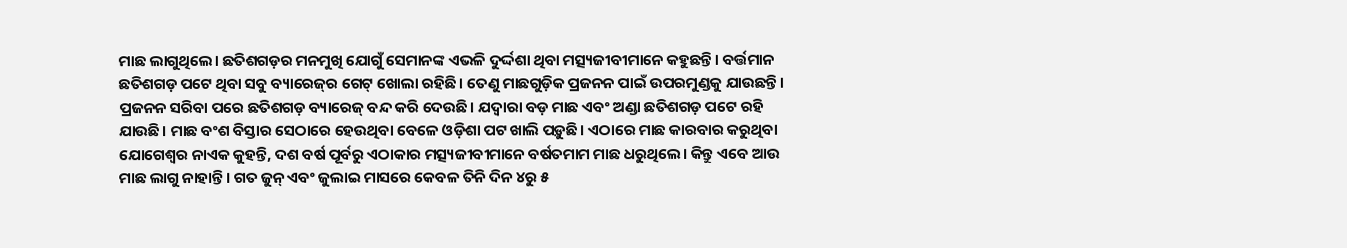ମାଛ ଲାଗୁଥିଲେ। ଛତିଶଗଡ଼ର ମନମୁଖି ଯୋଗୁଁ ସେମାନଙ୍କ ଏଭଳି ଦୁର୍ଦ୍ଦଶା ଥିବା ମତ୍ସ୍ୟଜୀବୀମାନେ କହୁଛନ୍ତି। ବର୍ତ୍ତମାନ ଛତିଶଗଡ଼ ପଟେ ଥିବା ସବୁ ବ୍ୟାରେଜ୍‌ର ଗେଟ୍‌ ଖୋଲା ରହିଛି। ତେଣୁ ମାଛଗୁଡ଼ିକ ପ୍ରଜନନ ପାଇଁ ଉପରମୁଣ୍ଡକୁ ଯାଉଛନ୍ତି। ପ୍ରଜନନ ସରିବା ପରେ ଛତିଶଗଡ଼ ବ୍ୟାରେଜ୍ ବନ୍ଦ କରି ଦେଉଛି। ଯଦ୍ବାରା ବଡ଼ ମାଛ ଏବଂ ଅଣ୍ଡା ଛତିଶଗଡ଼ ପଟେ ରହି ଯାଉଛି। ମାଛ ବଂଶ ବିସ୍ତାର ସେଠାରେ ହେଉଥିବା ବେଳେ ଓଡ଼ିଶା ପଟ ଖାଲି ପଡ଼ୁଛି। ଏଠାରେ ମାଛ କାରବାର କରୁଥିବା ଯୋଗେଶ୍ବର ନାଏକ କୁହନ୍ତି, ଦଶ ବର୍ଷ ପୂର୍ବରୁ ଏଠାକାର ମତ୍ସ୍ୟଜୀବୀମାନେ ବର୍ଷତମାମ ମାଛ ଧରୁଥିଲେ। କିନ୍ତୁ ଏବେ ଆଉ ମାଛ ଲାଗୁ ନାହାନ୍ତି। ଗତ ଜୁନ୍‌ ଏବଂ ଜୁଲାଇ ମାସରେ‌ କେବଳ ତିନି ଦିନ ୪ରୁ ୫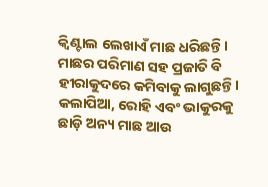କ୍ବିଣ୍ଟାଲ ଲେଖାଏଁ ମାଛ ଧରିଛନ୍ତି। ମାଛର ପରିମାଣ ସହ ପ୍ରଜାତି ବି ହୀରାକୁଦରେ କମିବାକୁ ଲାଗୁଛନ୍ତି। କଲାପିଆ, ରୋହି ଏବଂ ଭାକୁରକୁ ଛାଡ଼ି ଅନ୍ୟ ମାଛ ଆଉ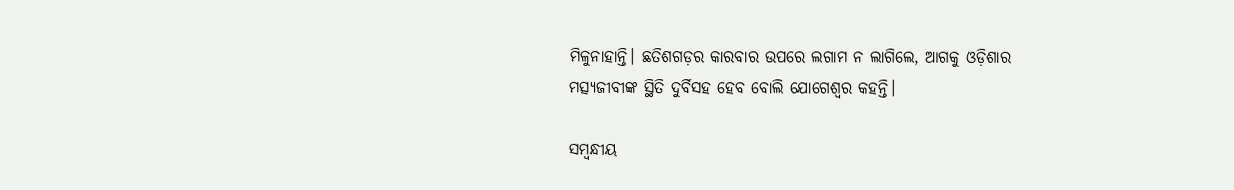ମିଳୁନାହାନ୍ତି। ଛତିଶଗଡ଼ର କାରବାର ଉପରେ ଲଗାମ ନ ଲାଗିଲେ, ଆଗକୁ ଓଡ଼ିଶାର ମତ୍ସ୍ୟଜୀବୀଙ୍କ ସ୍ଥିତି ଦୁର୍ବିସହ ହେବ ବୋଲି ଯୋଗେଶ୍ବର କହନ୍ତି।

ସମ୍ବନ୍ଧୀୟ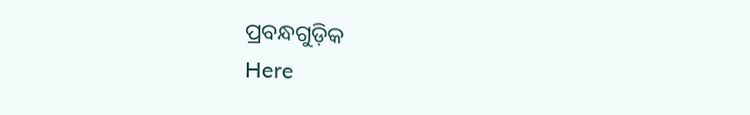ପ୍ରବନ୍ଧଗୁଡ଼ିକ
Here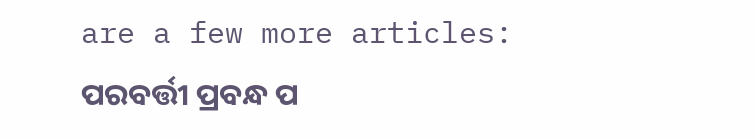are a few more articles:
ପରବର୍ତ୍ତୀ ପ୍ରବନ୍ଧ ପ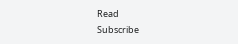Read
Subscribe